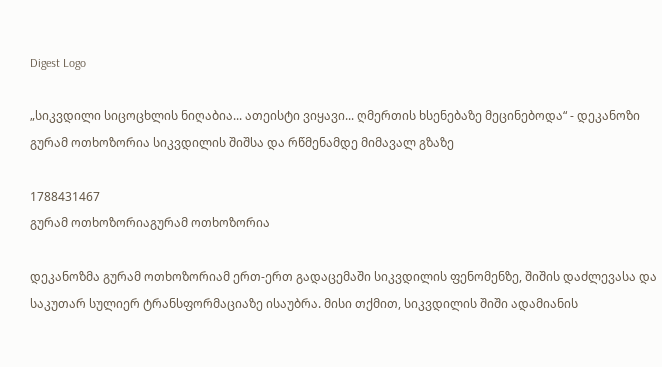Digest Logo

„სიკვდილი სიცოცხლის ნიღაბია... ათეისტი ვიყავი... ღმერთის ხსენებაზე მეცინებოდა“ - დეკანოზი გურამ ოთხოზორია სიკვდილის შიშსა და რწმენამდე მიმავალ გზაზე

1788431467
გურამ ოთხოზორიაგურამ ოთხოზორია

დეკანოზმა გურამ ოთხოზორიამ ერთ-ერთ გადაცემაში სიკვდილის ფენომენზე, შიშის დაძლევასა და საკუთარ სულიერ ტრანსფორმაციაზე ისაუბრა. მისი თქმით, სიკვდილის შიში ადამიანის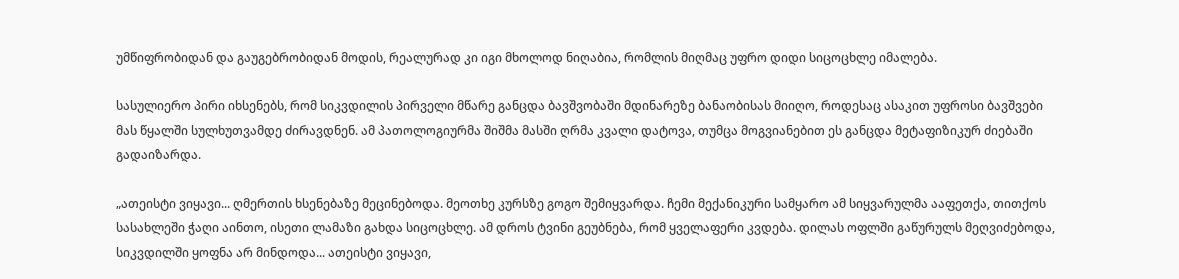უმწიფრობიდან და გაუგებრობიდან მოდის, რეალურად კი იგი მხოლოდ ნიღაბია, რომლის მიღმაც უფრო დიდი სიცოცხლე იმალება.

სასულიერო პირი იხსენებს, რომ სიკვდილის პირველი მწარე განცდა ბავშვობაში მდინარეზე ბანაობისას მიიღო, როდესაც ასაკით უფროსი ბავშვები მას წყალში სულხუთვამდე ძირავდნენ. ამ პათოლოგიურმა შიშმა მასში ღრმა კვალი დატოვა, თუმცა მოგვიანებით ეს განცდა მეტაფიზიკურ ძიებაში გადაიზარდა.

„ათეისტი ვიყავი... ღმერთის ხსენებაზე მეცინებოდა. მეოთხე კურსზე გოგო შემიყვარდა. ჩემი მექანიკური სამყარო ამ სიყვარულმა ააფეთქა, თითქოს სასახლეში ჭაღი აინთო, ისეთი ლამაზი გახდა სიცოცხლე. ამ დროს ტვინი გეუბნება, რომ ყველაფერი კვდება. დილას ოფლში გაწურულს მეღვიძებოდა, სიკვდილში ყოფნა არ მინდოდა... ათეისტი ვიყავი,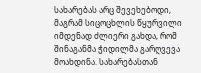სახარებას არც შევეხებოდი, მაგრამ სიცოცხლის წყურვილი იმდენად ძლიერი გახდა, რომ შინაგანმა ჭიდილმა გარღვევა მოახდინა. სახარებასთან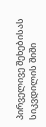პირველივე შეხებისას სიკვდილის შიში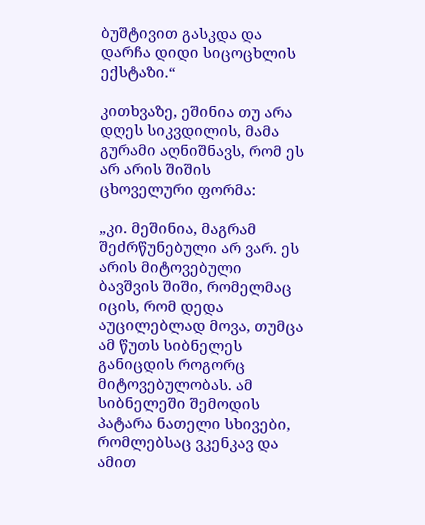ბუშტივით გასკდა და დარჩა დიდი სიცოცხლის ექსტაზი.“

კითხვაზე, ეშინია თუ არა დღეს სიკვდილის, მამა გურამი აღნიშნავს, რომ ეს არ არის შიშის ცხოველური ფორმა:

„კი. მეშინია, მაგრამ შეძრწუნებული არ ვარ. ეს არის მიტოვებული ბავშვის შიში, რომელმაც იცის, რომ დედა აუცილებლად მოვა, თუმცა ამ წუთს სიბნელეს განიცდის როგორც მიტოვებულობას. ამ სიბნელეში შემოდის პატარა ნათელი სხივები, რომლებსაც ვკენკავ და ამით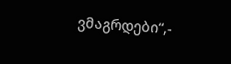ვმაგრდები“,-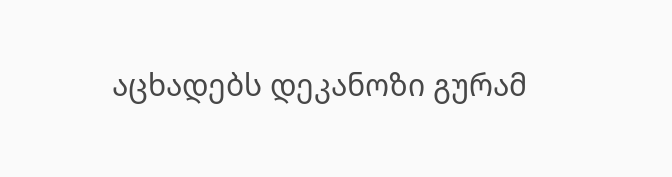აცხადებს დეკანოზი გურამ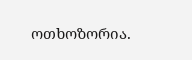ოთხოზორია.